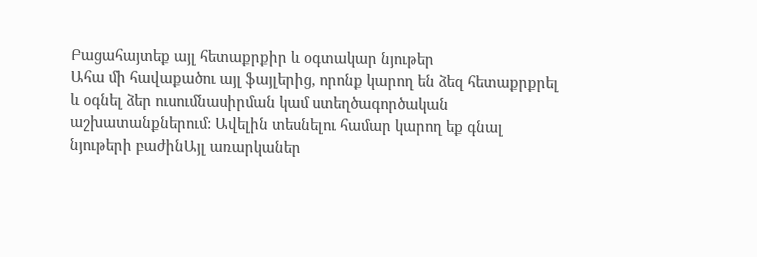Բացահայտեք այլ հետաքրքիր և օգտակար նյութեր
Ահա մի հավաքածու այլ ֆայլերից, որոնք կարող են ձեզ հետաքրքրել և օգնել ձեր ուսումնասիրման կամ ստեղծագործական աշխատանքներում: Ավելին տեսնելու համար կարող եք գնալ նյութերի բաժինԱյլ առարկաներ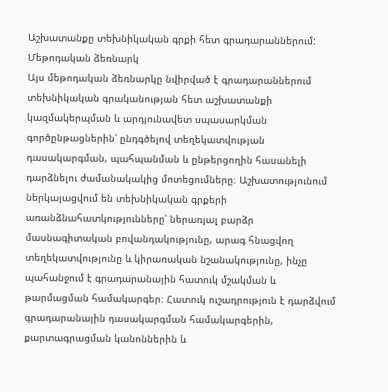Աշխատանքը տեխնիկական գրքի հետ գրադարաններում: Մեթոդական ձեռնարկ
Այս մեթոդական ձեռնարկը նվիրված է գրադարաններում տեխնիկական գրականության հետ աշխատանքի կազմակերպման և արդյունավետ սպասարկման գործընթացներին՝ ընդգծելով տեղեկատվության դասակարգման, պահպանման և ընթերցողին հասանելի դարձնելու ժամանակակից մոտեցումները։ Աշխատությունում ներկայացվում են տեխնիկական գրքերի առանձնահատկությունները՝ ներառյալ բարձր մասնագիտական բովանդակությունը, արագ հնացվող տեղեկատվությունը և կիրառական նշանակությունը, ինչը պահանջում է գրադարանային հատուկ մշակման և թարմացման համակարգեր։ Հատուկ ուշադրություն է դարձվում գրադարանային դասակարգման համակարգերին, քարտագրացման կանոններին և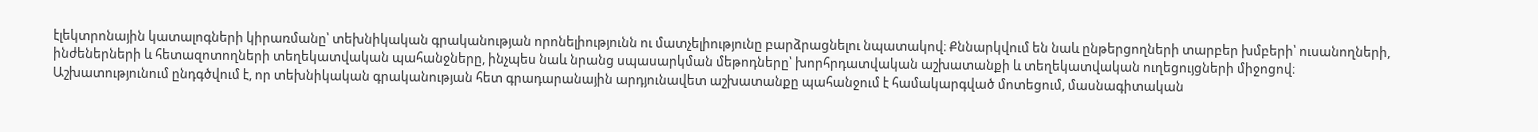էլեկտրոնային կատալոգների կիրառմանը՝ տեխնիկական գրականության որոնելիությունն ու մատչելիությունը բարձրացնելու նպատակով։ Քննարկվում են նաև ընթերցողների տարբեր խմբերի՝ ուսանողների, ինժեներների և հետազոտողների տեղեկատվական պահանջները, ինչպես նաև նրանց սպասարկման մեթոդները՝ խորհրդատվական աշխատանքի և տեղեկատվական ուղեցույցների միջոցով։ Աշխատությունում ընդգծվում է, որ տեխնիկական գրականության հետ գրադարանային արդյունավետ աշխատանքը պահանջում է համակարգված մոտեցում, մասնագիտական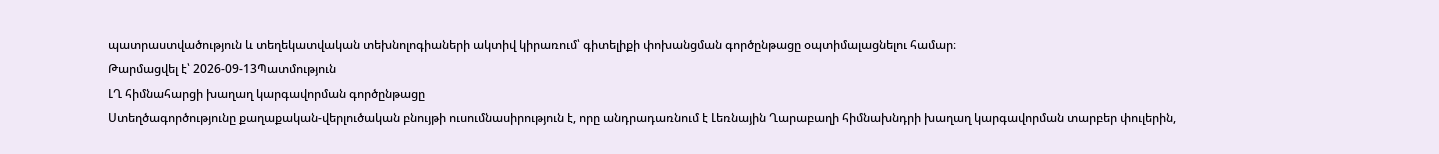պատրաստվածություն և տեղեկատվական տեխնոլոգիաների ակտիվ կիրառում՝ գիտելիքի փոխանցման գործընթացը օպտիմալացնելու համար։
Թարմացվել է՝ 2026-09-13Պատմություն
ԼՂ հիմնահարցի խաղաղ կարգավորման գործընթացը
Ստեղծագործությունը քաղաքական-վերլուծական բնույթի ուսումնասիրություն է, որը անդրադառնում է Լեռնային Ղարաբաղի հիմնախնդրի խաղաղ կարգավորման տարբեր փուլերին,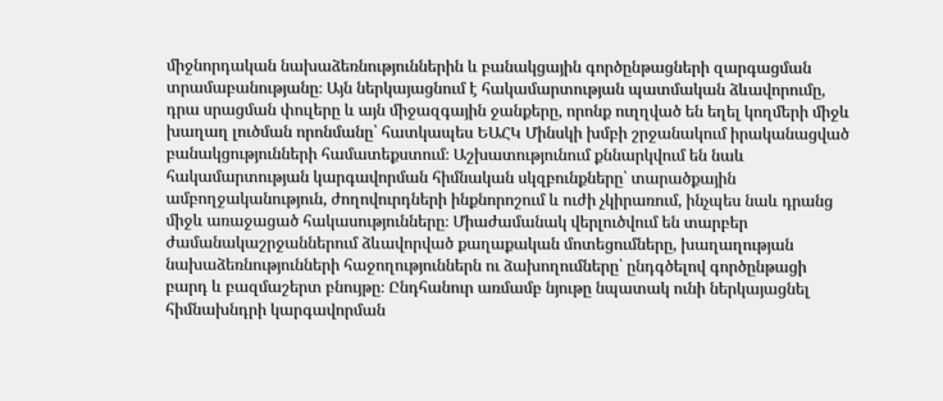միջնորդական նախաձեռնություններին և բանակցային գործընթացների զարգացման տրամաբանությանը։ Այն ներկայացնում է հակամարտության պատմական ձևավորումը, դրա սրացման փուլերը և այն միջազգային ջանքերը, որոնք ուղղված են եղել կողմերի միջև խաղաղ լուծման որոնմանը՝ հատկապես ԵԱՀԿ Մինսկի խմբի շրջանակում իրականացված բանակցությունների համատեքստում։ Աշխատությունում քննարկվում են նաև հակամարտության կարգավորման հիմնական սկզբունքները՝ տարածքային ամբողջականություն, ժողովուրդների ինքնորոշում և ուժի չկիրառում, ինչպես նաև դրանց միջև առաջացած հակասությունները։ Միաժամանակ վերլուծվում են տարբեր ժամանակաշրջաններում ձևավորված քաղաքական մոտեցումները, խաղաղության նախաձեռնությունների հաջողություններն ու ձախողումները՝ ընդգծելով գործընթացի բարդ և բազմաշերտ բնույթը։ Ընդհանուր առմամբ նյութը նպատակ ունի ներկայացնել հիմնախնդրի կարգավորման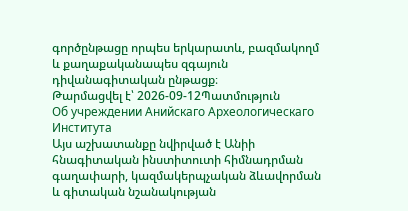գործընթացը որպես երկարատև, բազմակողմ և քաղաքականապես զգայուն դիվանագիտական ընթացք։
Թարմացվել է՝ 2026-09-12Պատմություն
Об учреждении Анийскаго Археологическаго Института
Այս աշխատանքը նվիրված է Անիի հնագիտական ինստիտուտի հիմնադրման գաղափարի, կազմակերպչական ձևավորման և գիտական նշանակության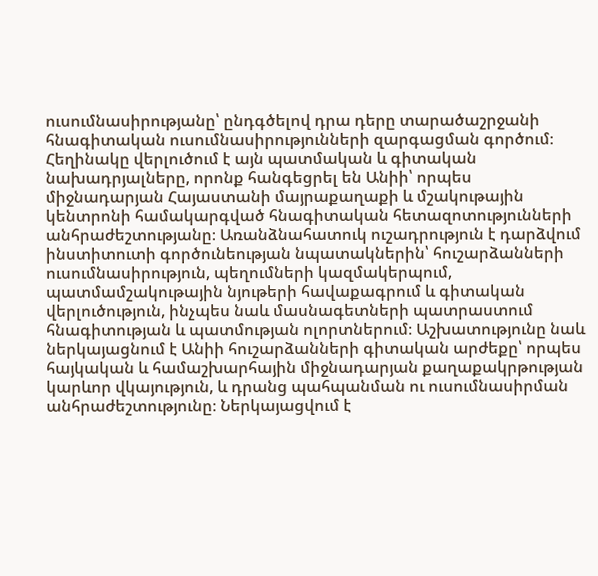ուսումնասիրությանը՝ ընդգծելով դրա դերը տարածաշրջանի հնագիտական ուսումնասիրությունների զարգացման գործում։ Հեղինակը վերլուծում է այն պատմական և գիտական նախադրյալները, որոնք հանգեցրել են Անիի՝ որպես միջնադարյան Հայաստանի մայրաքաղաքի և մշակութային կենտրոնի համակարգված հնագիտական հետազոտությունների անհրաժեշտությանը։ Առանձնահատուկ ուշադրություն է դարձվում ինստիտուտի գործունեության նպատակներին՝ հուշարձանների ուսումնասիրություն, պեղումների կազմակերպում, պատմամշակութային նյութերի հավաքագրում և գիտական վերլուծություն, ինչպես նաև մասնագետների պատրաստում հնագիտության և պատմության ոլորտներում։ Աշխատությունը նաև ներկայացնում է Անիի հուշարձանների գիտական արժեքը՝ որպես հայկական և համաշխարհային միջնադարյան քաղաքակրթության կարևոր վկայություն, և դրանց պահպանման ու ուսումնասիրման անհրաժեշտությունը։ Ներկայացվում է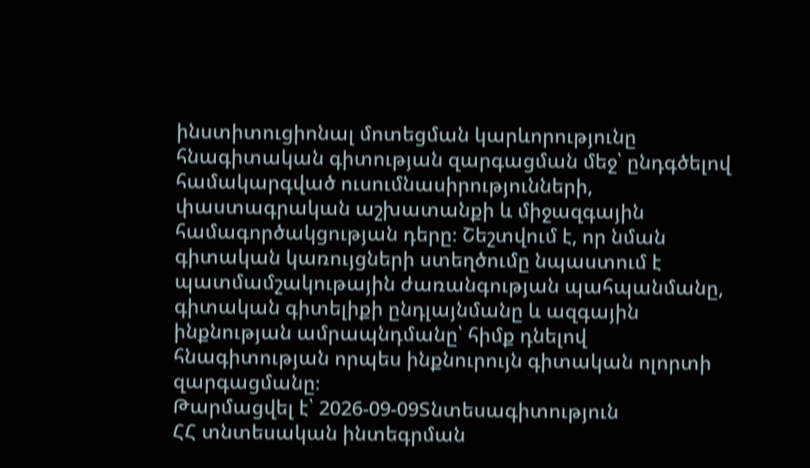ինստիտուցիոնալ մոտեցման կարևորությունը հնագիտական գիտության զարգացման մեջ՝ ընդգծելով համակարգված ուսումնասիրությունների, փաստագրական աշխատանքի և միջազգային համագործակցության դերը։ Շեշտվում է, որ նման գիտական կառույցների ստեղծումը նպաստում է պատմամշակութային ժառանգության պահպանմանը, գիտական գիտելիքի ընդլայնմանը և ազգային ինքնության ամրապնդմանը՝ հիմք դնելով հնագիտության որպես ինքնուրույն գիտական ոլորտի զարգացմանը։
Թարմացվել է՝ 2026-09-09Տնտեսագիտություն
ՀՀ տնտեսական ինտեգրման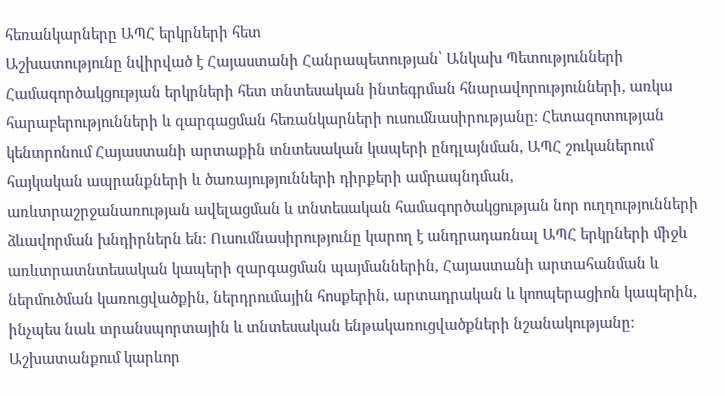հեռանկարները ԱՊՀ երկրների հետ
Աշխատությունը նվիրված է Հայաստանի Հանրապետության՝ Անկախ Պետությունների Համագործակցության երկրների հետ տնտեսական ինտեգրման հնարավորությունների, առկա հարաբերությունների և զարգացման հեռանկարների ուսումնասիրությանը։ Հետազոտության կենտրոնում Հայաստանի արտաքին տնտեսական կապերի ընդլայնման, ԱՊՀ շուկաներում հայկական ապրանքների և ծառայությունների դիրքերի ամրապնդման, առևտրաշրջանառության ավելացման և տնտեսական համագործակցության նոր ուղղությունների ձևավորման խնդիրներն են։ Ուսումնասիրությունը կարող է անդրադառնալ ԱՊՀ երկրների միջև առևտրատնտեսական կապերի զարգացման պայմաններին, Հայաստանի արտահանման և ներմուծման կառուցվածքին, ներդրումային հոսքերին, արտադրական և կոոպերացիոն կապերին, ինչպես նաև տրանսպորտային և տնտեսական ենթակառուցվածքների նշանակությանը։ Աշխատանքում կարևոր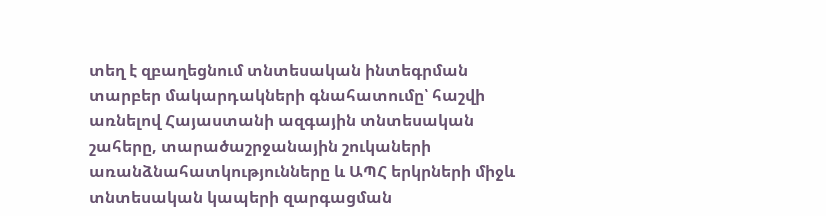տեղ է զբաղեցնում տնտեսական ինտեգրման տարբեր մակարդակների գնահատումը՝ հաշվի առնելով Հայաստանի ազգային տնտեսական շահերը, տարածաշրջանային շուկաների առանձնահատկությունները և ԱՊՀ երկրների միջև տնտեսական կապերի զարգացման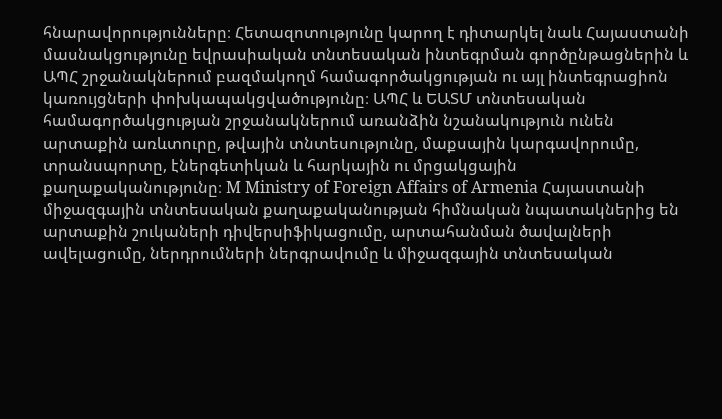հնարավորությունները։ Հետազոտությունը կարող է դիտարկել նաև Հայաստանի մասնակցությունը եվրասիական տնտեսական ինտեգրման գործընթացներին և ԱՊՀ շրջանակներում բազմակողմ համագործակցության ու այլ ինտեգրացիոն կառույցների փոխկապակցվածությունը։ ԱՊՀ և ԵԱՏՄ տնտեսական համագործակցության շրջանակներում առանձին նշանակություն ունեն արտաքին առևտուրը, թվային տնտեսությունը, մաքսային կարգավորումը, տրանսպորտը, էներգետիկան և հարկային ու մրցակցային քաղաքականությունը։ M Ministry of Foreign Affairs of Armenia Հայաստանի միջազգային տնտեսական քաղաքականության հիմնական նպատակներից են արտաքին շուկաների դիվերսիֆիկացումը, արտահանման ծավալների ավելացումը, ներդրումների ներգրավումը և միջազգային տնտեսական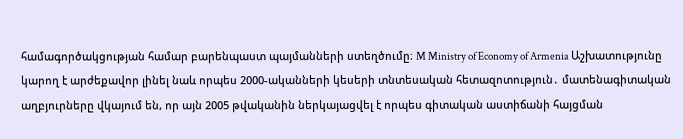համագործակցության համար բարենպաստ պայմանների ստեղծումը։ M Ministry of Economy of Armenia Աշխատությունը կարող է արժեքավոր լինել նաև որպես 2000-ականների կեսերի տնտեսական հետազոտություն․ մատենագիտական աղբյուրները վկայում են, որ այն 2005 թվականին ներկայացվել է որպես գիտական աստիճանի հայցման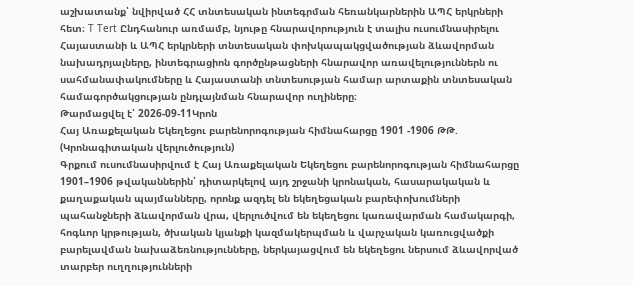աշխատանք՝ նվիրված ՀՀ տնտեսական ինտեգրման հեռանկարներին ԱՊՀ երկրների հետ։ T Tert Ընդհանուր առմամբ, նյութը հնարավորություն է տալիս ուսումնասիրելու Հայաստանի և ԱՊՀ երկրների տնտեսական փոխկապակցվածության ձևավորման նախադրյալները, ինտեգրացիոն գործընթացների հնարավոր առավելություններն ու սահմանափակումները և Հայաստանի տնտեսության համար արտաքին տնտեսական համագործակցության ընդլայնման հնարավոր ուղիները։
Թարմացվել է՝ 2026-09-11Կրոն
Հայ Առաքելական Եկեղեցու բարենորոգության հիմնահարցը 1901 -1906 ԹԹ. (Կրոնագիտական վերլուծություն)
Գրքում ուսումնասիրվում է Հայ Առաքելական Եկեղեցու բարենորոգության հիմնահարցը 1901–1906 թվականներին՝ դիտարկելով այդ շրջանի կրոնական, հասարակական և քաղաքական պայմանները, որոնք ազդել են եկեղեցական բարեփոխումների պահանջների ձևավորման վրա, վերլուծվում են եկեղեցու կառավարման համակարգի, հոգևոր կրթության, ծխական կյանքի կազմակերպման և վարչական կառուցվածքի բարելավման նախաձեռնությունները, ներկայացվում են եկեղեցու ներսում ձևավորված տարբեր ուղղությունների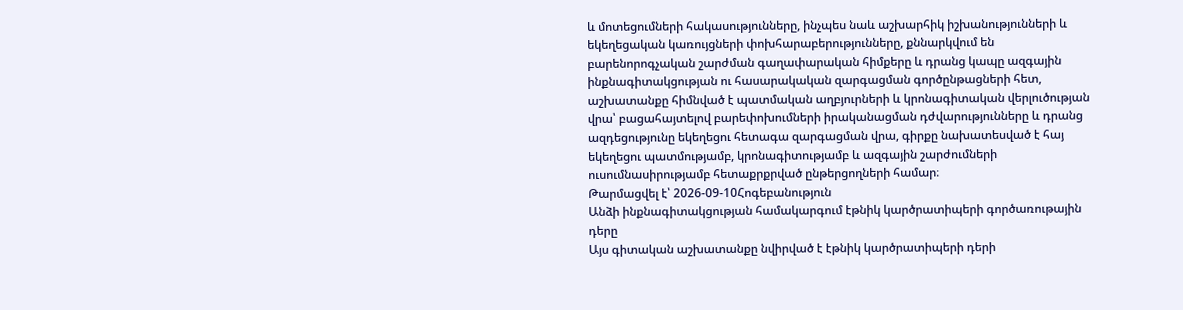և մոտեցումների հակասությունները, ինչպես նաև աշխարհիկ իշխանությունների և եկեղեցական կառույցների փոխհարաբերությունները, քննարկվում են բարենորոգչական շարժման գաղափարական հիմքերը և դրանց կապը ազգային ինքնագիտակցության ու հասարակական զարգացման գործընթացների հետ, աշխատանքը հիմնված է պատմական աղբյուրների և կրոնագիտական վերլուծության վրա՝ բացահայտելով բարեփոխումների իրականացման դժվարությունները և դրանց ազդեցությունը եկեղեցու հետագա զարգացման վրա, գիրքը նախատեսված է հայ եկեղեցու պատմությամբ, կրոնագիտությամբ և ազգային շարժումների ուսումնասիրությամբ հետաքրքրված ընթերցողների համար։
Թարմացվել է՝ 2026-09-10Հոգեբանություն
Անձի ինքնագիտակցության համակարգում էթնիկ կարծրատիպերի գործառութային դերը
Այս գիտական աշխատանքը նվիրված է էթնիկ կարծրատիպերի դերի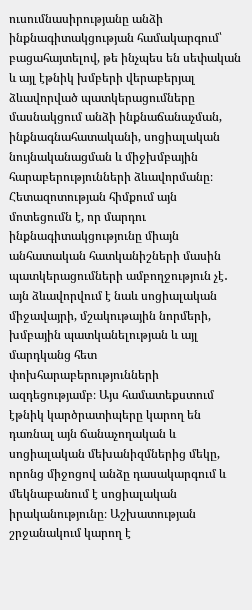ուսումնասիրությանը անձի ինքնագիտակցության համակարգում՝ բացահայտելով, թե ինչպես են սեփական և այլ էթնիկ խմբերի վերաբերյալ ձևավորված պատկերացումները մասնակցում անձի ինքնաճանաչման, ինքնագնահատականի, սոցիալական նույնականացման և միջխմբային հարաբերությունների ձևավորմանը։ Հետազոտության հիմքում այն մոտեցումն է, որ մարդու ինքնագիտակցությունը միայն անհատական հատկանիշների մասին պատկերացումների ամբողջություն չէ․ այն ձևավորվում է նաև սոցիալական միջավայրի, մշակութային նորմերի, խմբային պատկանելության և այլ մարդկանց հետ փոխհարաբերությունների ազդեցությամբ։ Այս համատեքստում էթնիկ կարծրատիպերը կարող են դառնալ այն ճանաչողական և սոցիալական մեխանիզմներից մեկը, որոնց միջոցով անձը դասակարգում և մեկնաբանում է սոցիալական իրականությունը։ Աշխատության շրջանակում կարող է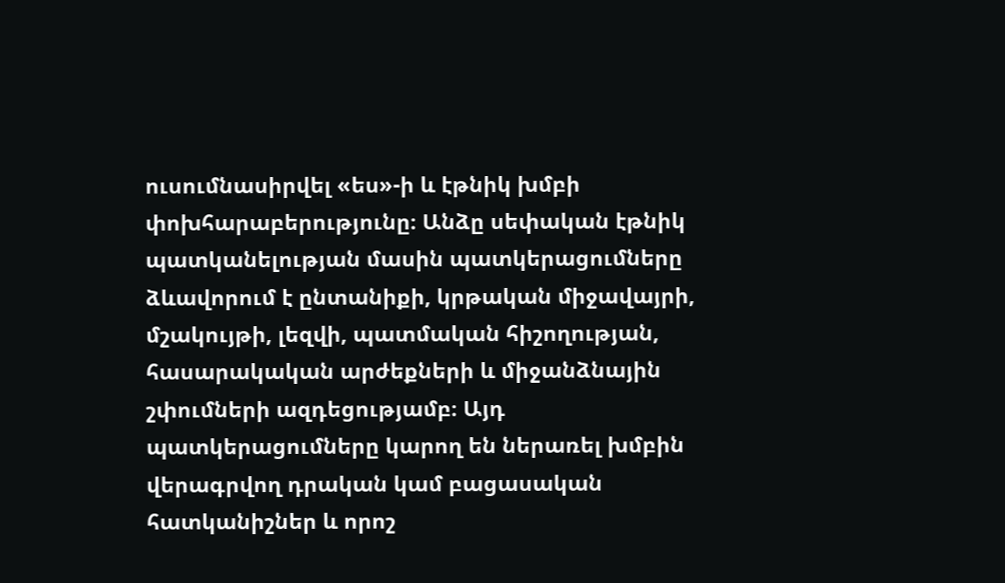ուսումնասիրվել «ես»-ի և էթնիկ խմբի փոխհարաբերությունը։ Անձը սեփական էթնիկ պատկանելության մասին պատկերացումները ձևավորում է ընտանիքի, կրթական միջավայրի, մշակույթի, լեզվի, պատմական հիշողության, հասարակական արժեքների և միջանձնային շփումների ազդեցությամբ։ Այդ պատկերացումները կարող են ներառել խմբին վերագրվող դրական կամ բացասական հատկանիշներ և որոշ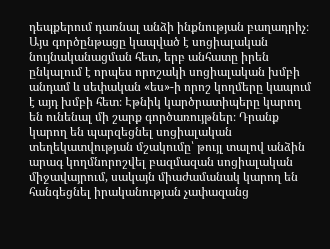դեպքերում դառնալ անձի ինքնության բաղադրիչ։ Այս գործընթացը կապված է սոցիալական նույնականացման հետ, երբ անհատը իրեն ընկալում է որպես որոշակի սոցիալական խմբի անդամ և սեփական «ես»-ի որոշ կողմերը կապում է այդ խմբի հետ։ Էթնիկ կարծրատիպերը կարող են ունենալ մի շարք գործառույթներ։ Դրանք կարող են պարզեցնել սոցիալական տեղեկատվության մշակումը՝ թույլ տալով անձին արագ կողմնորոշվել բազմազան սոցիալական միջավայրում, սակայն միաժամանակ կարող են հանգեցնել իրականության չափազանց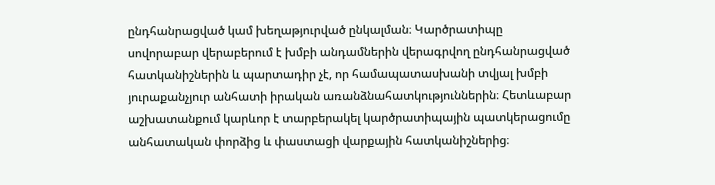ընդհանրացված կամ խեղաթյուրված ընկալման։ Կարծրատիպը սովորաբար վերաբերում է խմբի անդամներին վերագրվող ընդհանրացված հատկանիշներին և պարտադիր չէ, որ համապատասխանի տվյալ խմբի յուրաքանչյուր անհատի իրական առանձնահատկություններին։ Հետևաբար աշխատանքում կարևոր է տարբերակել կարծրատիպային պատկերացումը անհատական փորձից և փաստացի վարքային հատկանիշներից։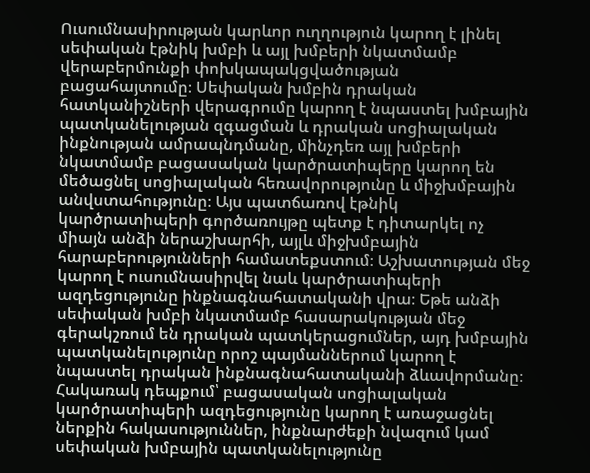Ուսումնասիրության կարևոր ուղղություն կարող է լինել սեփական էթնիկ խմբի և այլ խմբերի նկատմամբ վերաբերմունքի փոխկապակցվածության բացահայտումը։ Սեփական խմբին դրական հատկանիշների վերագրումը կարող է նպաստել խմբային պատկանելության զգացման և դրական սոցիալական ինքնության ամրապնդմանը, մինչդեռ այլ խմբերի նկատմամբ բացասական կարծրատիպերը կարող են մեծացնել սոցիալական հեռավորությունը և միջխմբային անվստահությունը։ Այս պատճառով էթնիկ կարծրատիպերի գործառույթը պետք է դիտարկել ոչ միայն անձի ներաշխարհի, այլև միջխմբային հարաբերությունների համատեքստում։ Աշխատության մեջ կարող է ուսումնասիրվել նաև կարծրատիպերի ազդեցությունը ինքնագնահատականի վրա։ Եթե անձի սեփական խմբի նկատմամբ հասարակության մեջ գերակշռում են դրական պատկերացումներ, այդ խմբային պատկանելությունը որոշ պայմաններում կարող է նպաստել դրական ինքնագնահատականի ձևավորմանը։ Հակառակ դեպքում՝ բացասական սոցիալական կարծրատիպերի ազդեցությունը կարող է առաջացնել ներքին հակասություններ, ինքնարժեքի նվազում կամ սեփական խմբային պատկանելությունը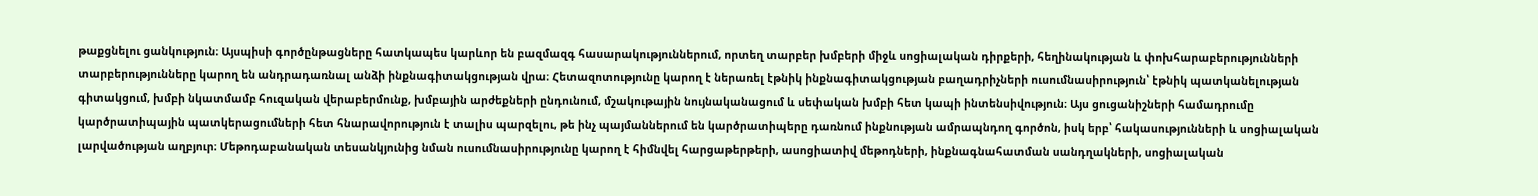թաքցնելու ցանկություն։ Այսպիսի գործընթացները հատկապես կարևոր են բազմազգ հասարակություններում, որտեղ տարբեր խմբերի միջև սոցիալական դիրքերի, հեղինակության և փոխհարաբերությունների տարբերությունները կարող են անդրադառնալ անձի ինքնագիտակցության վրա։ Հետազոտությունը կարող է ներառել էթնիկ ինքնագիտակցության բաղադրիչների ուսումնասիրություն՝ էթնիկ պատկանելության գիտակցում, խմբի նկատմամբ հուզական վերաբերմունք, խմբային արժեքների ընդունում, մշակութային նույնականացում և սեփական խմբի հետ կապի ինտենսիվություն։ Այս ցուցանիշների համադրումը կարծրատիպային պատկերացումների հետ հնարավորություն է տալիս պարզելու, թե ինչ պայմաններում են կարծրատիպերը դառնում ինքնության ամրապնդող գործոն, իսկ երբ՝ հակասությունների և սոցիալական լարվածության աղբյուր։ Մեթոդաբանական տեսանկյունից նման ուսումնասիրությունը կարող է հիմնվել հարցաթերթերի, ասոցիատիվ մեթոդների, ինքնագնահատման սանդղակների, սոցիալական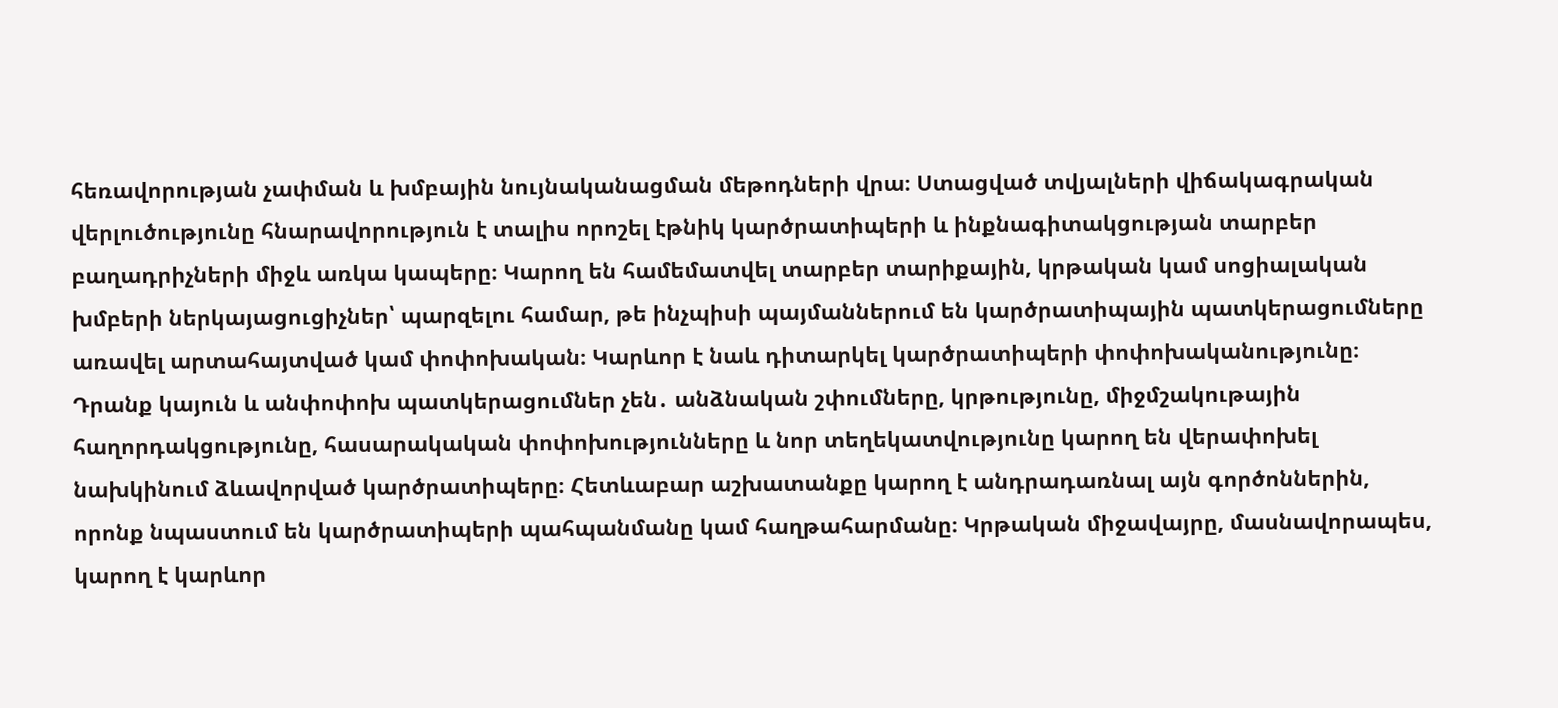հեռավորության չափման և խմբային նույնականացման մեթոդների վրա։ Ստացված տվյալների վիճակագրական վերլուծությունը հնարավորություն է տալիս որոշել էթնիկ կարծրատիպերի և ինքնագիտակցության տարբեր բաղադրիչների միջև առկա կապերը։ Կարող են համեմատվել տարբեր տարիքային, կրթական կամ սոցիալական խմբերի ներկայացուցիչներ՝ պարզելու համար, թե ինչպիսի պայմաններում են կարծրատիպային պատկերացումները առավել արտահայտված կամ փոփոխական։ Կարևոր է նաև դիտարկել կարծրատիպերի փոփոխականությունը։ Դրանք կայուն և անփոփոխ պատկերացումներ չեն․ անձնական շփումները, կրթությունը, միջմշակութային հաղորդակցությունը, հասարակական փոփոխությունները և նոր տեղեկատվությունը կարող են վերափոխել նախկինում ձևավորված կարծրատիպերը։ Հետևաբար աշխատանքը կարող է անդրադառնալ այն գործոններին, որոնք նպաստում են կարծրատիպերի պահպանմանը կամ հաղթահարմանը։ Կրթական միջավայրը, մասնավորապես, կարող է կարևոր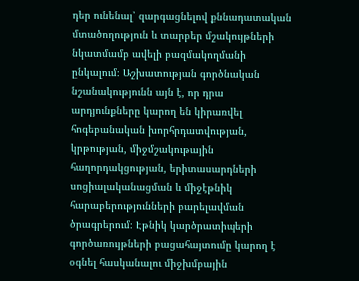դեր ունենալ՝ զարգացնելով քննադատական մտածողություն և տարբեր մշակույթների նկատմամբ ավելի բազմակողմանի ընկալում։ Աշխատության գործնական նշանակությունն այն է, որ դրա արդյունքները կարող են կիրառվել հոգեբանական խորհրդատվության, կրթության, միջմշակութային հաղորդակցության, երիտասարդների սոցիալականացման և միջէթնիկ հարաբերությունների բարելավման ծրագրերում։ Էթնիկ կարծրատիպերի գործառույթների բացահայտումը կարող է օգնել հասկանալու միջխմբային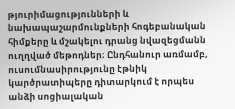թյուրիմացությունների և նախապաշարմունքների հոգեբանական հիմքերը և մշակելու դրանց նվազեցմանն ուղղված մեթոդներ։ Ընդհանուր առմամբ, ուսումնասիրությունը էթնիկ կարծրատիպերը դիտարկում է որպես անձի սոցիալական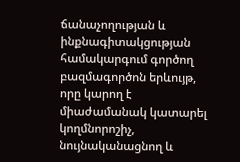ճանաչողության և ինքնագիտակցության համակարգում գործող բազմագործոն երևույթ, որը կարող է միաժամանակ կատարել կողմնորոշիչ, նույնականացնող և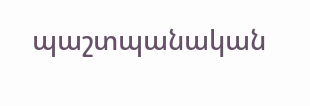պաշտպանական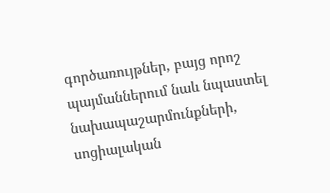գործառույթներ, բայց որոշ պայմաններում նաև նպաստել նախապաշարմունքների, սոցիալական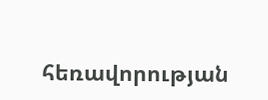հեռավորության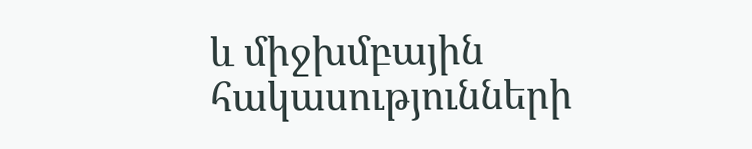և միջխմբային հակասությունների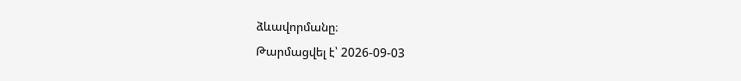ձևավորմանը։
Թարմացվել է՝ 2026-09-03